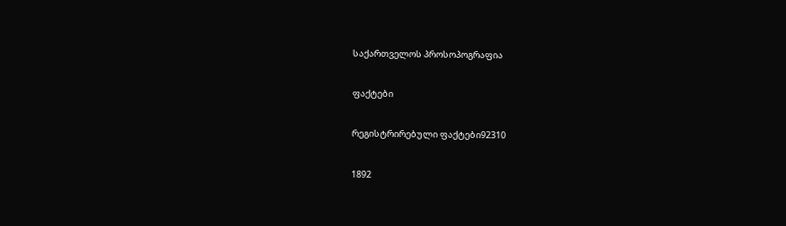საქართველოს პროსოპოგრაფია

ფაქტები

რეგისტრირებული ფაქტები92310

1892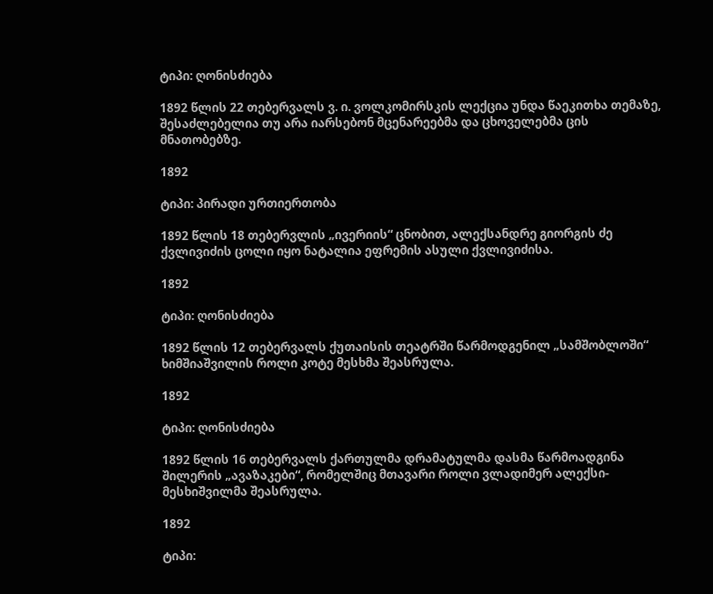ტიპი: ღონისძიება

1892 წლის 22 თებერვალს ვ. ი. ვოლკომირსკის ლექცია უნდა წაეკითხა თემაზე, შესაძლებელია თუ არა იარსებონ მცენარეებმა და ცხოველებმა ცის მნათობებზე.

1892

ტიპი: პირადი ურთიერთობა

1892 წლის 18 თებერვლის „ივერიის“ ცნობით, ალექსანდრე გიორგის ძე ქვლივიძის ცოლი იყო ნატალია ეფრემის ასული ქვლივიძისა.

1892

ტიპი: ღონისძიება

1892 წლის 12 თებერვალს ქუთაისის თეატრში წარმოდგენილ „სამშობლოში“ ხიმშიაშვილის როლი კოტე მესხმა შეასრულა.

1892

ტიპი: ღონისძიება

1892 წლის 16 თებერვალს ქართულმა დრამატულმა დასმა წარმოადგინა შილერის „ავაზაკები“, რომელშიც მთავარი როლი ვლადიმერ ალექსი-მესხიშვილმა შეასრულა.

1892

ტიპი: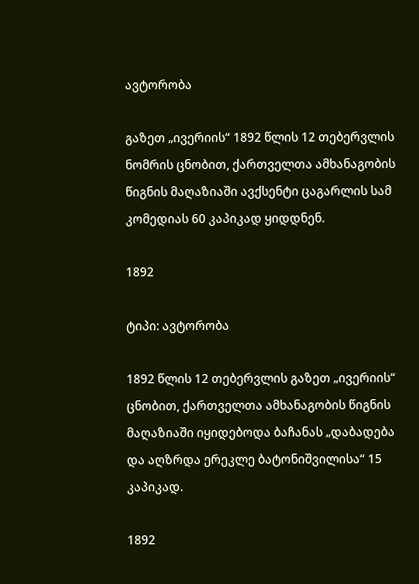ავტორობა

გაზეთ „ივერიის“ 1892 წლის 12 თებერვლის ნომრის ცნობით, ქართველთა ამხანაგობის წიგნის მაღაზიაში ავქსენტი ცაგარლის სამ კომედიას 60 კაპიკად ყიდდნენ.

1892

ტიპი: ავტორობა

1892 წლის 12 თებერვლის გაზეთ „ივერიის“ ცნობით, ქართველთა ამხანაგობის წიგნის მაღაზიაში იყიდებოდა ბაჩანას „დაბადება და აღზრდა ერეკლე ბატონიშვილისა“ 15 კაპიკად.

1892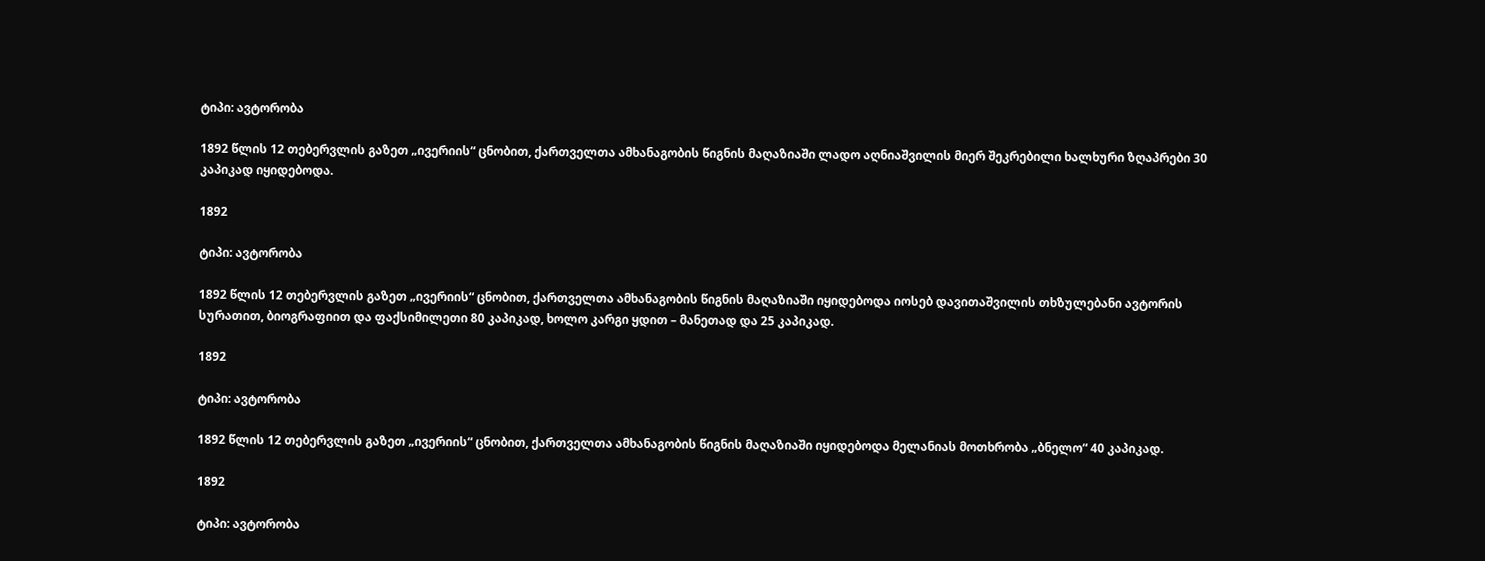ტიპი: ავტორობა

1892 წლის 12 თებერვლის გაზეთ „ივერიის“ ცნობით, ქართველთა ამხანაგობის წიგნის მაღაზიაში ლადო აღნიაშვილის მიერ შეკრებილი ხალხური ზღაპრები 30 კაპიკად იყიდებოდა.

1892

ტიპი: ავტორობა

1892 წლის 12 თებერვლის გაზეთ „ივერიის“ ცნობით, ქართველთა ამხანაგობის წიგნის მაღაზიაში იყიდებოდა იოსებ დავითაშვილის თხზულებანი ავტორის სურათით, ბიოგრაფიით და ფაქსიმილეთი 80 კაპიკად, ხოლო კარგი ყდით – მანეთად და 25 კაპიკად.

1892

ტიპი: ავტორობა

1892 წლის 12 თებერვლის გაზეთ „ივერიის“ ცნობით, ქართველთა ამხანაგობის წიგნის მაღაზიაში იყიდებოდა მელანიას მოთხრობა „ბნელო“ 40 კაპიკად.

1892

ტიპი: ავტორობა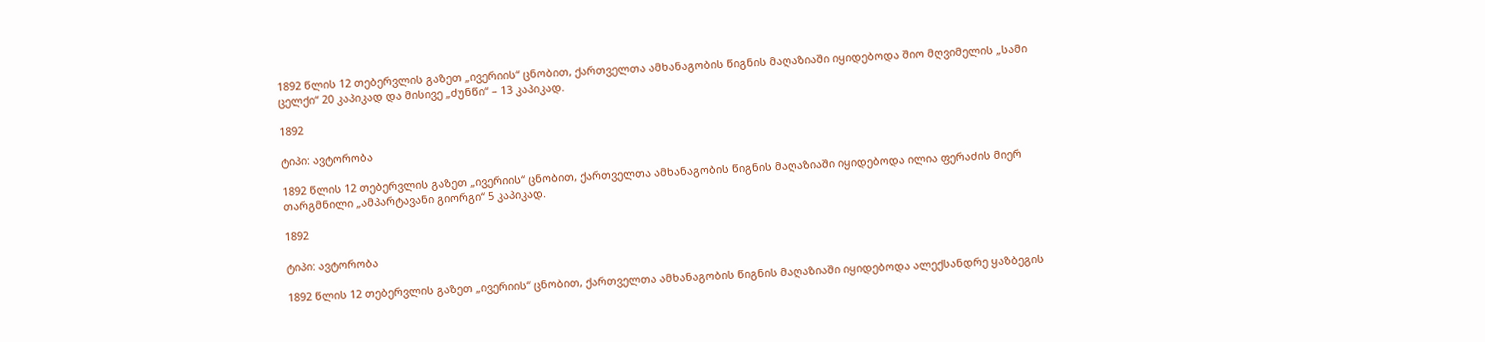1892 წლის 12 თებერვლის გაზეთ „ივერიის“ ცნობით, ქართველთა ამხანაგობის წიგნის მაღაზიაში იყიდებოდა შიო მღვიმელის „სამი ცელქი“ 20 კაპიკად და მისივე „ძუნწი“ – 13 კაპიკად.

1892

ტიპი: ავტორობა

1892 წლის 12 თებერვლის გაზეთ „ივერიის“ ცნობით, ქართველთა ამხანაგობის წიგნის მაღაზიაში იყიდებოდა ილია ფერაძის მიერ თარგმნილი „ამპარტავანი გიორგი“ 5 კაპიკად.

1892

ტიპი: ავტორობა

1892 წლის 12 თებერვლის გაზეთ „ივერიის“ ცნობით, ქართველთა ამხანაგობის წიგნის მაღაზიაში იყიდებოდა ალექსანდრე ყაზბეგის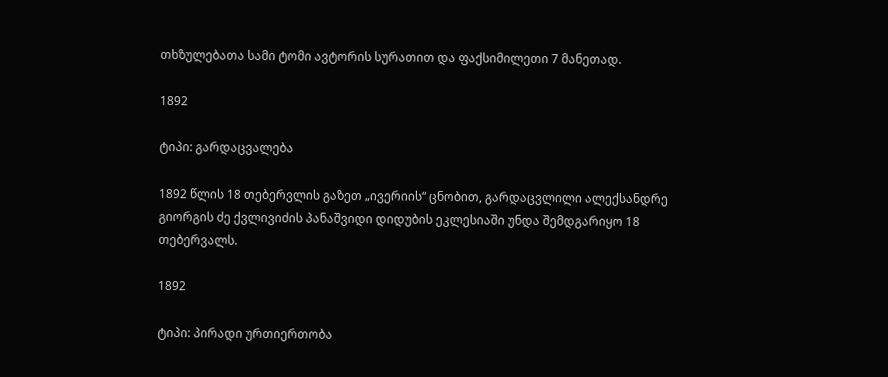თხზულებათა სამი ტომი ავტორის სურათით და ფაქსიმილეთი 7 მანეთად.

1892

ტიპი: გარდაცვალება

1892 წლის 18 თებერვლის გაზეთ „ივერიის“ ცნობით, გარდაცვლილი ალექსანდრე გიორგის ძე ქვლივიძის პანაშვიდი დიდუბის ეკლესიაში უნდა შემდგარიყო 18 თებერვალს.

1892

ტიპი: პირადი ურთიერთობა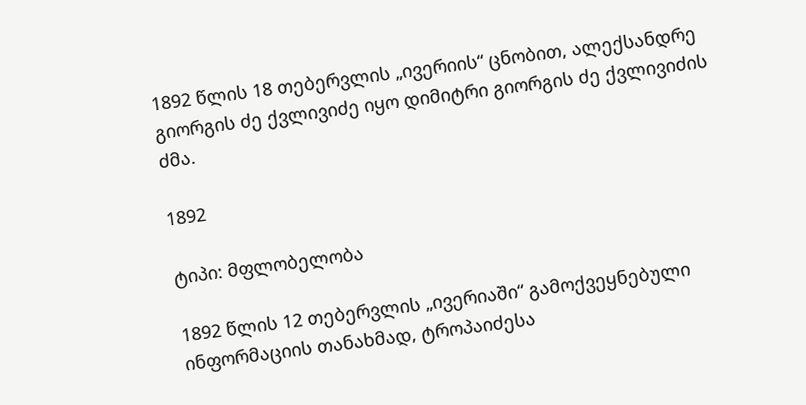1892 წლის 18 თებერვლის „ივერიის“ ცნობით, ალექსანდრე გიორგის ძე ქვლივიძე იყო დიმიტრი გიორგის ძე ქვლივიძის ძმა.

1892

ტიპი: მფლობელობა

1892 წლის 12 თებერვლის „ივერიაში“ გამოქვეყნებული ინფორმაციის თანახმად, ტროპაიძესა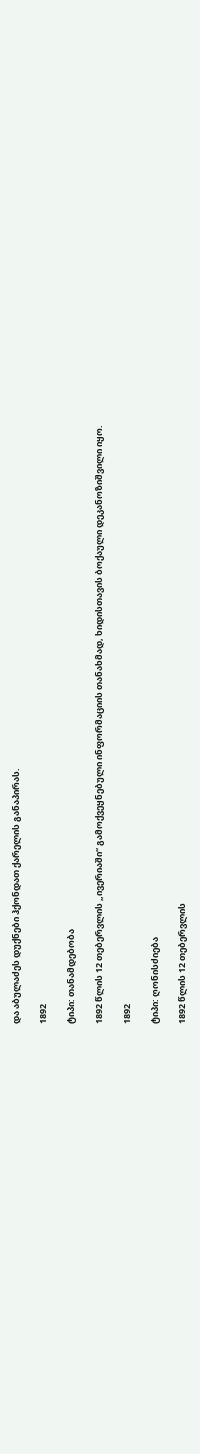და აბულაძეს დუქნები ჰქონდათ ქარელის განაპირას.

1892

ტიპი: თანამდებობა

1892 წლის 12 თებერვლის „ივერიაში“ გამოქვეყნებული ინფორმაციის თანახმად, ხიდისთავის ბოქაული დეკანოზიშვილი იყო.

1892

ტიპი: ღონისძიება

1892 წლის 12 თებერვლის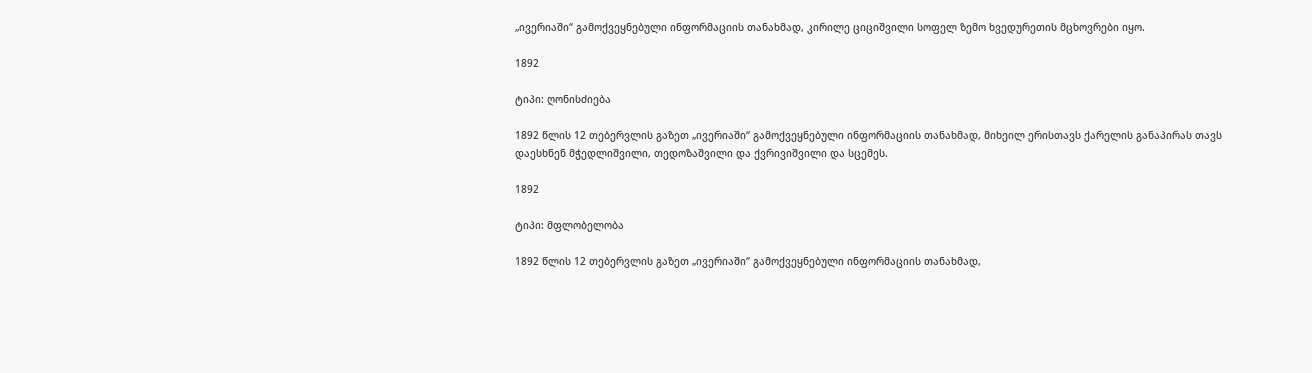„ივერიაში“ გამოქვეყნებული ინფორმაციის თანახმად, კირილე ციციშვილი სოფელ ზემო ხვედურეთის მცხოვრები იყო.

1892

ტიპი: ღონისძიება

1892 წლის 12 თებერვლის გაზეთ „ივერიაში“ გამოქვეყნებული ინფორმაციის თანახმად, მიხეილ ერისთავს ქარელის განაპირას თავს დაესხნენ მჭედლიშვილი, თედოზაშვილი და ქვრივიშვილი და სცემეს.

1892

ტიპი: მფლობელობა

1892 წლის 12 თებერვლის გაზეთ „ივერიაში“ გამოქვეყნებული ინფორმაციის თანახმად,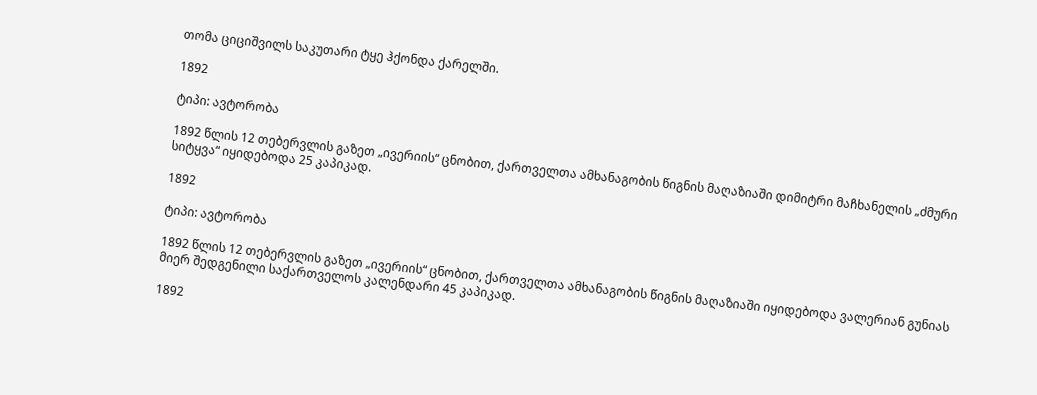თომა ციციშვილს საკუთარი ტყე ჰქონდა ქარელში.

1892

ტიპი: ავტორობა

1892 წლის 12 თებერვლის გაზეთ „ივერიის“ ცნობით, ქართველთა ამხანაგობის წიგნის მაღაზიაში დიმიტრი მაჩხანელის „ძმური სიტყვა“ იყიდებოდა 25 კაპიკად.

1892

ტიპი: ავტორობა

1892 წლის 12 თებერვლის გაზეთ „ივერიის“ ცნობით, ქართველთა ამხანაგობის წიგნის მაღაზიაში იყიდებოდა ვალერიან გუნიას მიერ შედგენილი საქართველოს კალენდარი 45 კაპიკად.

1892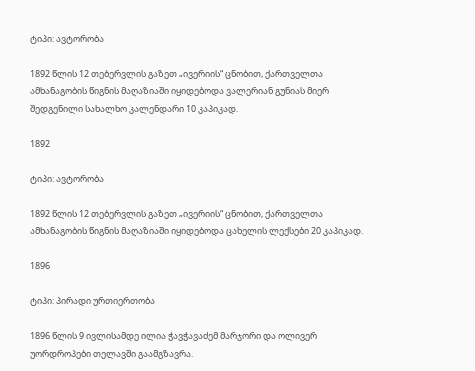ტიპი: ავტორობა

1892 წლის 12 თებერვლის გაზეთ „ივერიის“ ცნობით, ქართველთა ამხანაგობის წიგნის მაღაზიაში იყიდებოდა ვალერიან გუნიას მიერ შედგენილი სახალხო კალენდარი 10 კაპიკად.

1892

ტიპი: ავტორობა

1892 წლის 12 თებერვლის გაზეთ „ივერიის“ ცნობით, ქართველთა ამხანაგობის წიგნის მაღაზიაში იყიდებოდა ცახელის ლექსები 20 კაპიკად.

1896

ტიპი: პირადი ურთიერთობა

1896 წლის 9 ივლისამდე ილია ჭავჭავაძემ მარჯორი და ოლივერ უორდროპები თელავში გაამგზავრა.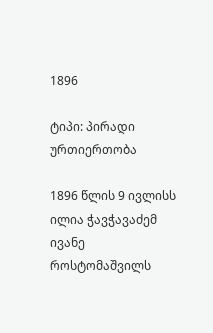1896

ტიპი: პირადი ურთიერთობა

1896 წლის 9 ივლისს ილია ჭავჭავაძემ ივანე როსტომაშვილს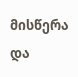მისწერა და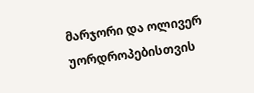მარჯორი და ოლივერ უორდროპებისთვის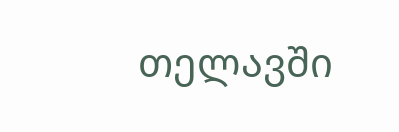თელავში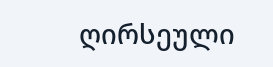ღირსეული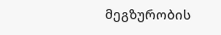მეგზურობის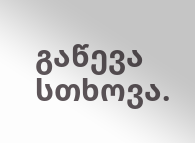გაწევა სთხოვა.